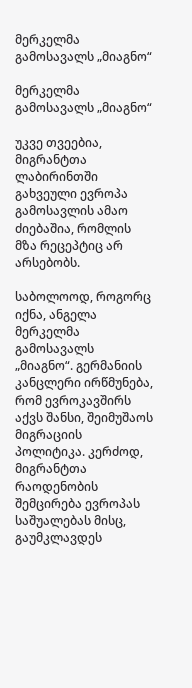მერკელმა გამოსავალს „მიაგნო“

მერკელმა გამოსავალს „მიაგნო“

უკვე თვეებია, მიგრანტთა ლაბირინთში გახვეული ევროპა გამოსავლის ამაო ძიებაშია, რომლის მზა რეცეპტიც არ არსებობს.

საბოლოოდ, როგორც იქნა, ანგელა მერკელმა გამოსავალს „მიაგნო“. გერმანიის კანცლერი ირწმუნება, რომ ევროკავშირს აქვს შანსი, შეიმუშაოს მიგრაციის პოლიტიკა. კერძოდ, მიგრანტთა რაოდენობის შემცირება ევროპას საშუალებას მისც, გაუმკლავდეს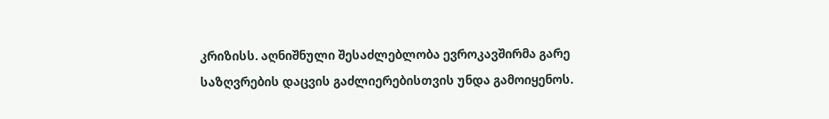კრიზისს. აღნიშნული შესაძლებლობა ევროკავშირმა გარე საზღვრების დაცვის გაძლიერებისთვის უნდა გამოიყენოს.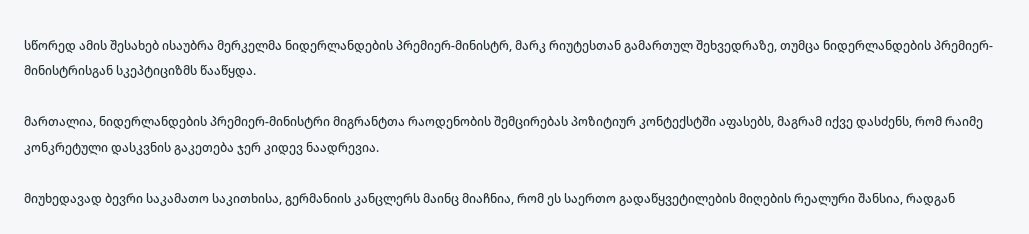სწორედ ამის შესახებ ისაუბრა მერკელმა ნიდერლანდების პრემიერ-მინისტრ, მარკ რიუტესთან გამართულ შეხვედრაზე, თუმცა ნიდერლანდების პრემიერ-მინისტრისგან სკეპტიციზმს წააწყდა.

მართალია, ნიდერლანდების პრემიერ-მინისტრი მიგრანტთა რაოდენობის შემცირებას პოზიტიურ კონტექსტში აფასებს, მაგრამ იქვე დასძენს, რომ რაიმე კონკრეტული დასკვნის გაკეთება ჯერ კიდევ ნაადრევია.

მიუხედავად ბევრი საკამათო საკითხისა, გერმანიის კანცლერს მაინც მიაჩნია, რომ ეს საერთო გადაწყვეტილების მიღების რეალური შანსია, რადგან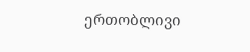ერთობლივი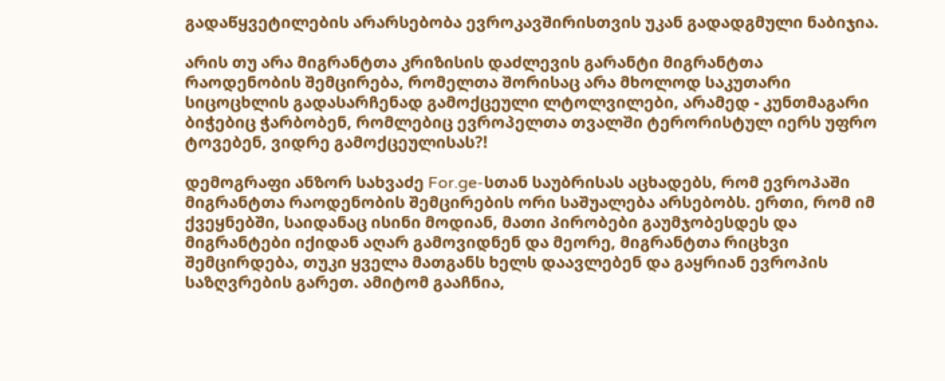გადაწყვეტილების არარსებობა ევროკავშირისთვის უკან გადადგმული ნაბიჯია.

არის თუ არა მიგრანტთა კრიზისის დაძლევის გარანტი მიგრანტთა რაოდენობის შემცირება, რომელთა შორისაც არა მხოლოდ საკუთარი სიცოცხლის გადასარჩენად გამოქცეული ლტოლვილები, არამედ - კუნთმაგარი ბიჭებიც ჭარბობენ, რომლებიც ევროპელთა თვალში ტერორისტულ იერს უფრო ტოვებენ, ვიდრე გამოქცეულისას?!

დემოგრაფი ანზორ სახვაძე For.ge-სთან საუბრისას აცხადებს, რომ ევროპაში მიგრანტთა რაოდენობის შემცირების ორი საშუალება არსებობს. ერთი, რომ იმ ქვეყნებში, საიდანაც ისინი მოდიან, მათი პირობები გაუმჯობესდეს და მიგრანტები იქიდან აღარ გამოვიდნენ და მეორე, მიგრანტთა რიცხვი შემცირდება, თუკი ყველა მათგანს ხელს დაავლებენ და გაყრიან ევროპის საზღვრების გარეთ. ამიტომ გააჩნია,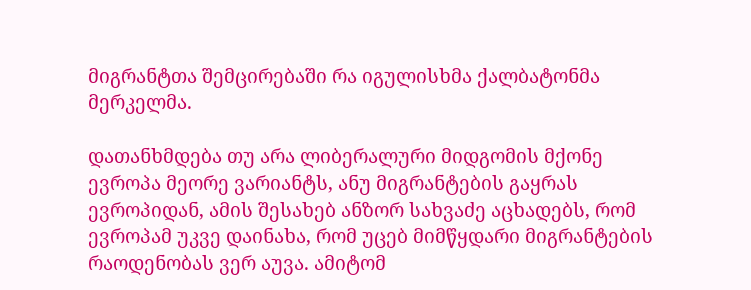მიგრანტთა შემცირებაში რა იგულისხმა ქალბატონმა მერკელმა.

დათანხმდება თუ არა ლიბერალური მიდგომის მქონე ევროპა მეორე ვარიანტს, ანუ მიგრანტების გაყრას ევროპიდან, ამის შესახებ ანზორ სახვაძე აცხადებს, რომ ევროპამ უკვე დაინახა, რომ უცებ მიმწყდარი მიგრანტების რაოდენობას ვერ აუვა. ამიტომ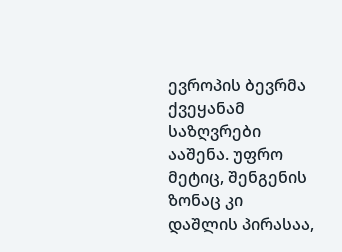ევროპის ბევრმა ქვეყანამ საზღვრები ააშენა. უფრო მეტიც, შენგენის ზონაც კი დაშლის პირასაა,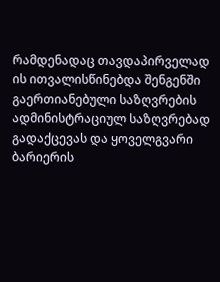რამდენადაც თავდაპირველად ის ითვალისწინებდა შენგენში გაერთიანებული საზღვრების ადმინისტრაციულ საზღვრებად გადაქცევას და ყოველგვარი ბარიერის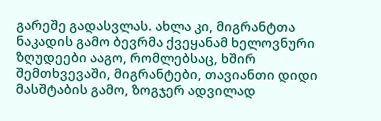გარეშე გადასვლას. ახლა კი, მიგრანტთა ნაკადის გამო ბევრმა ქვეყანამ ხელოვნური ზღუდეები ააგო, რომლებსაც, ხშირ შემთხვევაში, მიგრანტები, თავიანთი დიდი მასშტაბის გამო, ზოგჯერ ადვილად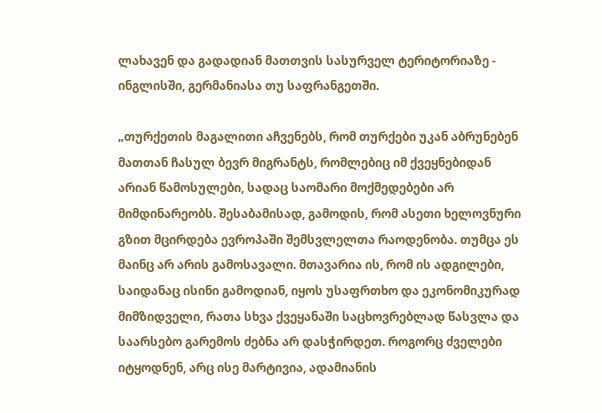ლახავენ და გადადიან მათთვის სასურველ ტერიტორიაზე - ინგლისში, გერმანიასა თუ საფრანგეთში.

„თურქეთის მაგალითი აჩვენებს, რომ თურქები უკან აბრუნებენ მათთან ჩასულ ბევრ მიგრანტს, რომლებიც იმ ქვეყნებიდან არიან წამოსულები, სადაც საომარი მოქმედებები არ მიმდინარეობს. შესაბამისად, გამოდის, რომ ასეთი ხელოვნური გზით მცირდება ევროპაში შემსვლელთა რაოდენობა. თუმცა ეს მაინც არ არის გამოსავალი. მთავარია ის, რომ ის ადგილები, საიდანაც ისინი გამოდიან, იყოს უსაფრთხო და ეკონომიკურად მიმზიდველი, რათა სხვა ქვეყანაში საცხოვრებლად წასვლა და საარსებო გარემოს ძებნა არ დასჭირდეთ. როგორც ძველები იტყოდნენ, არც ისე მარტივია, ადამიანის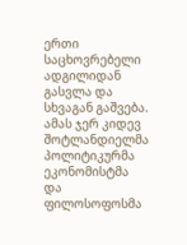ერთი საცხოვრებელი ადგილიდან გასვლა და სხვაგან გაშვება. ამას ჯერ კიდევ შოტლანდიელმა პოლიტიკურმა ეკონომისტმა და ფილოსოფოსმა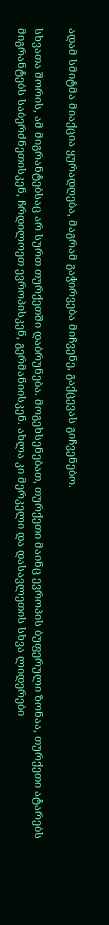ადამ სმიტმა მიაქცია ყურადღება, მაგრამ გაჭირვება მიჩვენე, გაქცევას გიჩვენებო.

სხვათა შორის, ამ მიგრანტებსაც არ სურთ თურქეთში დაბრუნება. მოგეხსენებათ, თურქეთი მაინც ევროპის ბუფერული ზონაა, თურქეთი ატარებს მიგრანტებს საბერძნეთისკენ, ჩრდილოეთ ევროპისკენ, გერმანიისკენ. ახლა კი მერკელი და დასავლეთის სხვა ლიდერები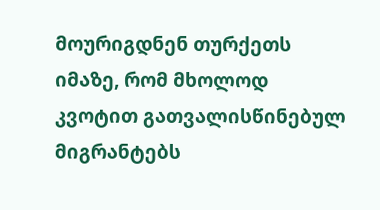მოურიგდნენ თურქეთს იმაზე, რომ მხოლოდ კვოტით გათვალისწინებულ მიგრანტებს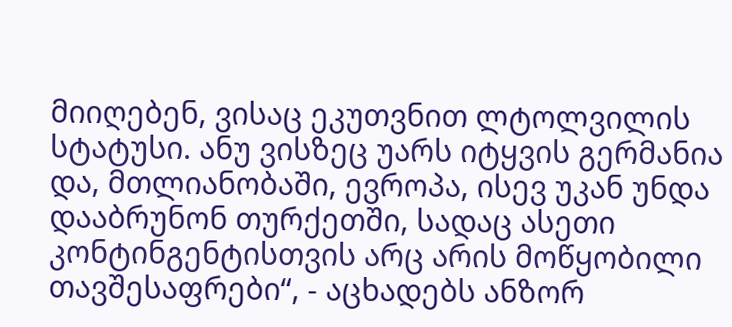მიიღებენ, ვისაც ეკუთვნით ლტოლვილის სტატუსი. ანუ ვისზეც უარს იტყვის გერმანია და, მთლიანობაში, ევროპა, ისევ უკან უნდა დააბრუნონ თურქეთში, სადაც ასეთი კონტინგენტისთვის არც არის მოწყობილი თავშესაფრები“, - აცხადებს ანზორ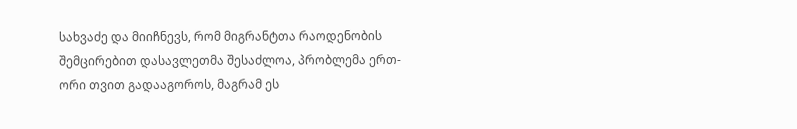სახვაძე და მიიჩნევს, რომ მიგრანტთა რაოდენობის შემცირებით დასავლეთმა შესაძლოა, პრობლემა ერთ-ორი თვით გადააგოროს, მაგრამ ეს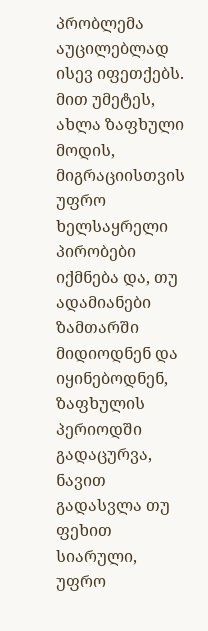პრობლემა აუცილებლად ისევ იფეთქებს. მით უმეტეს, ახლა ზაფხული მოდის, მიგრაციისთვის უფრო ხელსაყრელი პირობები იქმნება და, თუ ადამიანები ზამთარში მიდიოდნენ და იყინებოდნენ, ზაფხულის პერიოდში გადაცურვა, ნავით გადასვლა თუ ფეხით სიარული, უფრო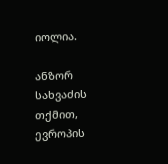იოლია.

ანზორ სახვაძის თქმით, ევროპის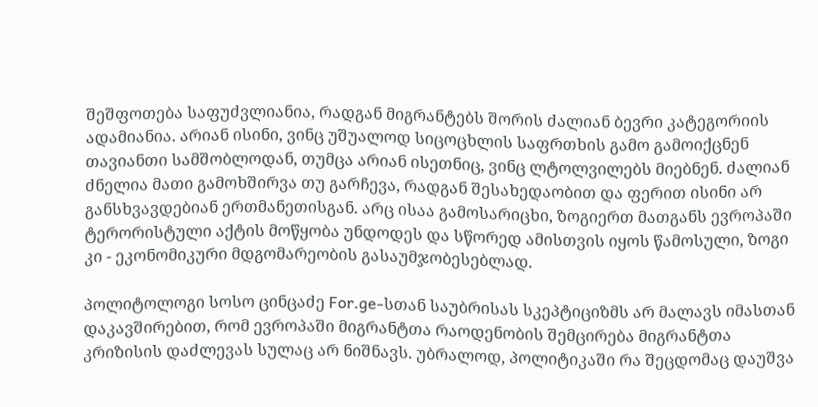შეშფოთება საფუძვლიანია, რადგან მიგრანტებს შორის ძალიან ბევრი კატეგორიის ადამიანია. არიან ისინი, ვინც უშუალოდ სიცოცხლის საფრთხის გამო გამოიქცნენ თავიანთი სამშობლოდან, თუმცა არიან ისეთნიც, ვინც ლტოლვილებს მიებნენ. ძალიან ძნელია მათი გამოხშირვა თუ გარჩევა, რადგან შესახედაობით და ფერით ისინი არ განსხვავდებიან ერთმანეთისგან. არც ისაა გამოსარიცხი, ზოგიერთ მათგანს ევროპაში ტერორისტული აქტის მოწყობა უნდოდეს და სწორედ ამისთვის იყოს წამოსული, ზოგი კი - ეკონომიკური მდგომარეობის გასაუმჯობესებლად.

პოლიტოლოგი სოსო ცინცაძე For.ge-სთან საუბრისას სკეპტიციზმს არ მალავს იმასთან დაკავშირებით, რომ ევროპაში მიგრანტთა რაოდენობის შემცირება მიგრანტთა კრიზისის დაძლევას სულაც არ ნიშნავს. უბრალოდ, პოლიტიკაში რა შეცდომაც დაუშვა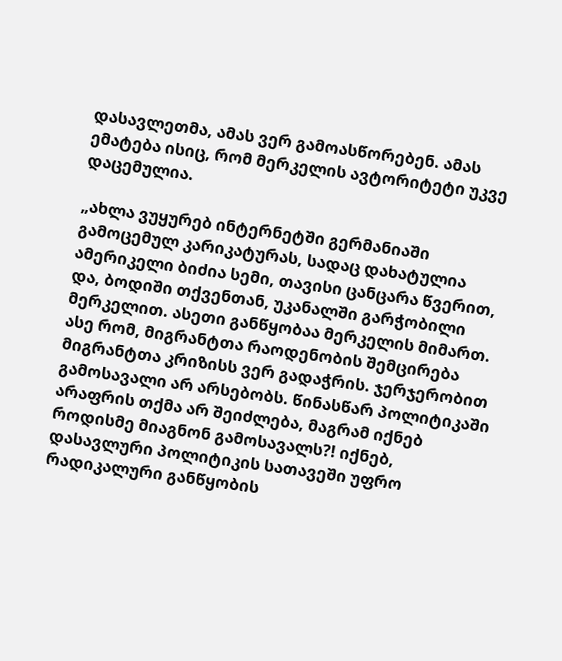დასავლეთმა, ამას ვერ გამოასწორებენ. ამას ემატება ისიც, რომ მერკელის ავტორიტეტი უკვე დაცემულია.

„ახლა ვუყურებ ინტერნეტში გერმანიაში გამოცემულ კარიკატურას, სადაც დახატულია ამერიკელი ბიძია სემი, თავისი ცანცარა წვერით, და, ბოდიში თქვენთან, უკანალში გარჭობილი მერკელით. ასეთი განწყობაა მერკელის მიმართ. ასე რომ, მიგრანტთა რაოდენობის შემცირება მიგრანტთა კრიზისს ვერ გადაჭრის. ჯერჯერობით გამოსავალი არ არსებობს. წინასწარ პოლიტიკაში არაფრის თქმა არ შეიძლება, მაგრამ იქნებ როდისმე მიაგნონ გამოსავალს?! იქნებ, დასავლური პოლიტიკის სათავეში უფრო რადიკალური განწყობის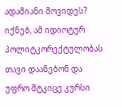ადამიანი მოვიდეს? იქნებ, ამ იდიოტურ პოლიტკორექტულობას თავი დაანებონ და უფრო მტკიცე კურსი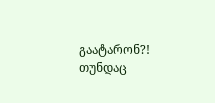გაატარონ?! თუნდაც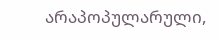არაპოპულარული,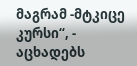მაგრამ -მტკიცე კურსი“, - აცხადებს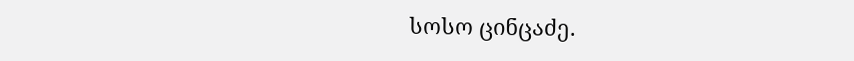სოსო ცინცაძე.